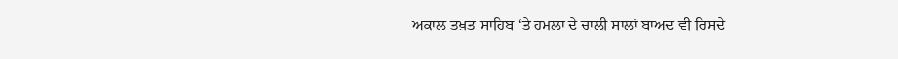ਅਕਾਲ ਤਖ਼ਤ ਸਾਹਿਬ ‘ਤੇ ਹਮਲਾ ਦੇ ਚਾਲੀ ਸਾਲਾਂ ਬਾਅਦ ਵੀ ਰਿਸਦੇ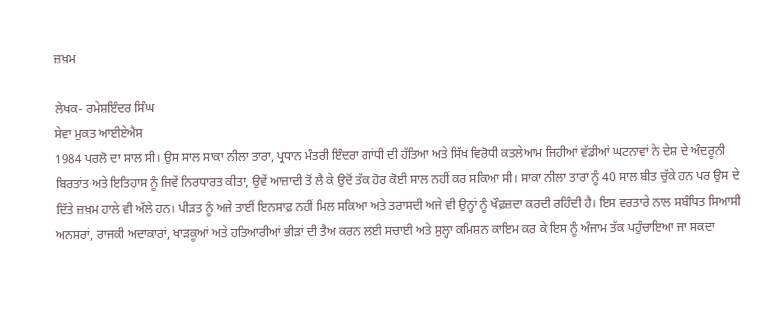ਜ਼ਖ਼ਮ

ਲੇਖਕ- ਰਮੇਸ਼ਇੰਦਰ ਸਿੰਘ
ਸੇਵਾ ਮੁਕਤ ਆਈਏਐਸ
1984 ਪਰਲੋ ਦਾ ਸਾਲ ਸੀ। ਉਸ ਸਾਲ ਸਾਕਾ ਨੀਲਾ ਤਾਰਾ, ਪ੍ਰਧਾਨ ਮੰਤਰੀ ਇੰਦਰਾ ਗਾਂਧੀ ਦੀ ਹੱਤਿਆ ਅਤੇ ਸਿੱਖ ਵਿਰੋਧੀ ਕਤਲੇਆਮ ਜਿਹੀਆਂ ਵੱਡੀਆਂ ਘਟਨਾਵਾਂ ਨੇ ਦੇਸ਼ ਦੇ ਅੰਦਰੂਨੀ ਬਿਰਤਾਂਤ ਅਤੇ ਇਤਿਹਾਸ ਨੂੰ ਜਿਵੇਂ ਨਿਰਧਾਰਤ ਕੀਤਾ, ਉਵੇਂ ਆਜ਼ਾਦੀ ਤੋਂ ਲੈ ਕੇ ਉਦੋਂ ਤੱਕ ਹੋਰ ਕੋਈ ਸਾਲ ਨਹੀਂ ਕਰ ਸਕਿਆ ਸੀ। ਸਾਕਾ ਨੀਲਾ ਤਾਰਾ ਨੂੰ 40 ਸਾਲ ਬੀਤ ਚੁੱਕੇ ਹਨ ਪਰ ਉਸ ਦੇ ਦਿੱਤੇ ਜ਼ਖ਼ਮ ਹਾਲੇ ਵੀ ਅੱਲੇ ਹਨ। ਪੀੜਤ ਨੂੰ ਅਜੇ ਤਾਈਂ ਇਨਸਾਫ਼ ਨਹੀਂ ਮਿਲ ਸਕਿਆ ਅਤੇ ਤਰਾਸਦੀ ਅਜੇ ਵੀ ਉਨ੍ਹਾਂ ਨੂੰ ਖੌਫ਼ਜ਼ਦਾ ਕਰਦੀ ਰਹਿੰਦੀ ਹੈ। ਇਸ ਵਰਤਾਰੇ ਨਾਲ ਸਬੰਧਿਤ ਸਿਆਸੀ ਅਨਸਰਾਂ, ਰਾਜਕੀ ਅਦਾਕਾਰਾਂ, ਖਾੜਕੂਆਂ ਅਤੇ ਹਤਿਆਰੀਆਂ ਭੀੜਾਂ ਦੀ ਤੈਅ ਕਰਨ ਲਈ ਸਚਾਈ ਅਤੇ ਸੁਲ੍ਹਾ ਕਮਿਸ਼ਨ ਕਾਇਮ ਕਰ ਕੇ ਇਸ ਨੂੰ ਅੰਜਾਮ ਤੱਕ ਪਹੁੰਚਾਇਆ ਜਾ ਸਕਦਾ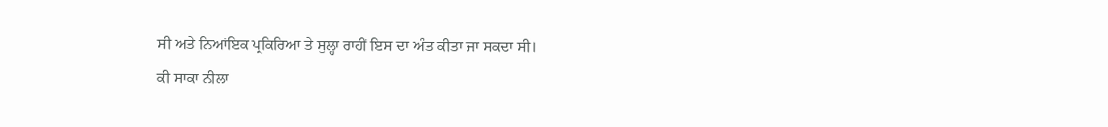ਸੀ ਅਤੇ ਨਿਆਂਇਕ ਪ੍ਰਕਿਰਿਆ ਤੇ ਸੁਲ੍ਹਾ ਰਾਹੀਂ ਇਸ ਦਾ ਅੰਤ ਕੀਤਾ ਜਾ ਸਕਦਾ ਸੀ।
ਕੀ ਸਾਕਾ ਨੀਲਾ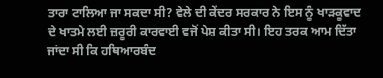ਤਾਰਾ ਟਾਲਿਆ ਜਾ ਸਕਦਾ ਸੀ? ਵੇਲੇ ਦੀ ਕੇਂਦਰ ਸਰਕਾਰ ਨੇ ਇਸ ਨੂੰ ਖਾੜਕੂਵਾਦ ਦੇ ਖਾਤਮੇ ਲਈ ਜ਼ਰੂਰੀ ਕਾਰਵਾਈ ਵਜੋਂ ਪੇਸ਼ ਕੀਤਾ ਸੀ। ਇਹ ਤਰਕ ਆਮ ਦਿੱਤਾ ਜਾਂਦਾ ਸੀ ਕਿ ਹਥਿਆਰਬੰਦ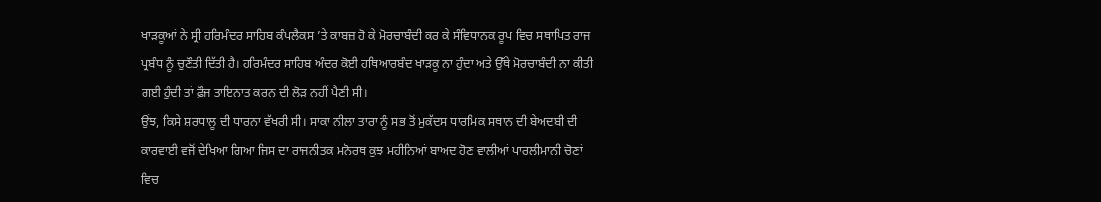ਖਾੜਕੂਆਂ ਨੇ ਸ੍ਰੀ ਹਰਿਮੰਦਰ ਸਾਹਿਬ ਕੰਪਲੈਕਸ ’ਤੇ ਕਾਬਜ਼ ਹੋ ਕੇ ਮੋਰਚਾਬੰਦੀ ਕਰ ਕੇ ਸੰਵਿਧਾਨਕ ਰੂਪ ਵਿਚ ਸਥਾਪਿਤ ਰਾਜ ਪ੍ਰਬੰਧ ਨੂੰ ਚੁਣੌਤੀ ਦਿੱਤੀ ਹੈ। ਹਰਿਮੰਦਰ ਸਾਹਿਬ ਅੰਦਰ ਕੋਈ ਹਥਿਆਰਬੰਦ ਖਾੜਕੂ ਨਾ ਹੁੰਦਾ ਅਤੇ ਉੱਥੇ ਮੋਰਚਾਬੰਦੀ ਨਾ ਕੀਤੀ ਗਈ ਹੁੰਦੀ ਤਾਂ ਫ਼ੌਜ ਤਾਇਨਾਤ ਕਰਨ ਦੀ ਲੋੜ ਨਹੀਂ ਪੈਣੀ ਸੀ।
ਉਂਝ, ਕਿਸੇ ਸ਼ਰਧਾਲੂ ਦੀ ਧਾਰਨਾ ਵੱਖਰੀ ਸੀ। ਸਾਕਾ ਨੀਲਾ ਤਾਰਾ ਨੂੰ ਸਭ ਤੋਂ ਮੁਕੱਦਸ ਧਾਰਮਿਕ ਸਥਾਨ ਦੀ ਬੇਅਦਬੀ ਦੀ ਕਾਰਵਾਈ ਵਜੋਂ ਦੇਖਿਆ ਗਿਆ ਜਿਸ ਦਾ ਰਾਜਨੀਤਕ ਮਨੋਰਥ ਕੁਝ ਮਹੀਨਿਆਂ ਬਾਅਦ ਹੋਣ ਵਾਲੀਆਂ ਪਾਰਲੀਮਾਨੀ ਚੋਣਾਂ ਵਿਚ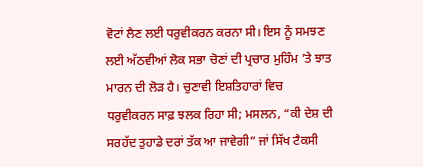ਵੋਟਾਂ ਲੈਣ ਲਈ ਧਰੁਵੀਕਰਨ ਕਰਨਾ ਸੀ। ਇਸ ਨੂੰ ਸਮਝਣ ਲਈ ਅੱਠਵੀਆਂ ਲੋਕ ਸਭਾ ਚੋਣਾਂ ਦੀ ਪ੍ਰਚਾਰ ਮੁਹਿੰਮ ’ਤੇ ਝਾਤ ਮਾਰਨ ਦੀ ਲੋੜ ਹੈ। ਚੁਣਾਵੀ ਇਸ਼ਤਿਹਾਰਾਂ ਵਿਚ ਧਰੁਵੀਕਰਨ ਸਾਫ਼ ਝਲਕ ਰਿਹਾ ਸੀ; ਮਸਲਨ, “ਕੀ ਦੇਸ਼ ਦੀ ਸਰਹੱਦ ਤੁਹਾਡੇ ਦਰਾਂ ਤੱਕ ਆ ਜਾਵੇਗੀ” ਜਾਂ ਸਿੱਖ ਟੈਕਸੀ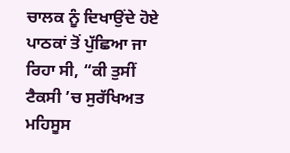ਚਾਲਕ ਨੂੰ ਦਿਖਾਉਂਦੇ ਹੋਏ ਪਾਠਕਾਂ ਤੋਂ ਪੁੱਛਿਆ ਜਾ ਰਿਹਾ ਸੀ, “ਕੀ ਤੁਸੀਂ ਟੈਕਸੀ ’ਚ ਸੁਰੱਖਿਅਤ ਮਹਿਸੂਸ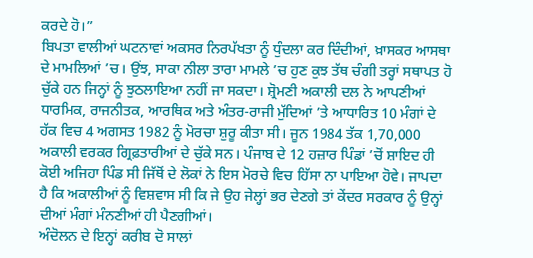ਕਰਦੇ ਹੋ।”
ਬਿਪਤਾ ਵਾਲੀਆਂ ਘਟਨਾਵਾਂ ਅਕਸਰ ਨਿਰਪੱਖਤਾ ਨੂੰ ਧੁੰਦਲਾ ਕਰ ਦਿੰਦੀਆਂ, ਖ਼ਾਸਕਰ ਆਸਥਾ ਦੇ ਮਾਮਲਿਆਂ ’ਚ। ਉਂਝ, ਸਾਕਾ ਨੀਲਾ ਤਾਰਾ ਮਾਮਲੇ ’ਚ ਹੁਣ ਕੁਝ ਤੱਥ ਚੰਗੀ ਤਰ੍ਹਾਂ ਸਥਾਪਤ ਹੋ ਚੁੱਕੇ ਹਨ ਜਿਨ੍ਹਾਂ ਨੂੰ ਝੁਠਲਾਇਆ ਨਹੀਂ ਜਾ ਸਕਦਾ। ਸ਼੍ਰੋਮਣੀ ਅਕਾਲੀ ਦਲ ਨੇ ਆਪਣੀਆਂ ਧਾਰਮਿਕ, ਰਾਜਨੀਤਕ, ਆਰਥਿਕ ਅਤੇ ਅੰਤਰ-ਰਾਜੀ ਮੁੱਦਿਆਂ ’ਤੇ ਆਧਾਰਿਤ 10 ਮੰਗਾਂ ਦੇ ਹੱਕ ਵਿਚ 4 ਅਗਸਤ 1982 ਨੂੰ ਮੋਰਚਾ ਸ਼ੁਰੂ ਕੀਤਾ ਸੀ। ਜੂਨ 1984 ਤੱਕ 1,70,000 ਅਕਾਲੀ ਵਰਕਰ ਗ੍ਰਿਫ਼ਤਾਰੀਆਂ ਦੇ ਚੁੱਕੇ ਸਨ। ਪੰਜਾਬ ਦੇ 12 ਹਜ਼ਾਰ ਪਿੰਡਾਂ ’ਚੋਂ ਸ਼ਾਇਦ ਹੀ ਕੋਈ ਅਜਿਹਾ ਪਿੰਡ ਸੀ ਜਿੱਥੋਂ ਦੇ ਲੋਕਾਂ ਨੇ ਇਸ ਮੋਰਚੇ ਵਿਚ ਹਿੱਸਾ ਨਾ ਪਾਇਆ ਹੋਵੇ। ਜਾਪਦਾ ਹੈ ਕਿ ਅਕਾਲੀਆਂ ਨੂੰ ਵਿਸ਼ਵਾਸ ਸੀ ਕਿ ਜੇ ਉਹ ਜੇਲ੍ਹਾਂ ਭਰ ਦੇਣਗੇ ਤਾਂ ਕੇਂਦਰ ਸਰਕਾਰ ਨੂੰ ਉਨ੍ਹਾਂ ਦੀਆਂ ਮੰਗਾਂ ਮੰਨਣੀਆਂ ਹੀ ਪੈਣਗੀਆਂ।
ਅੰਦੋਲਨ ਦੇ ਇਨ੍ਹਾਂ ਕਰੀਬ ਦੋ ਸਾਲਾਂ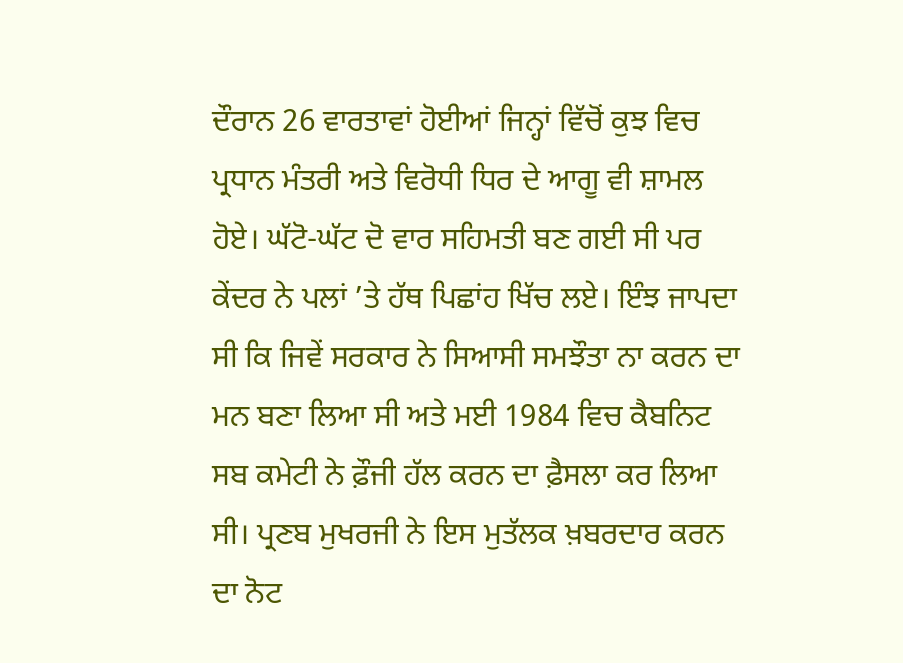ਦੌਰਾਨ 26 ਵਾਰਤਾਵਾਂ ਹੋਈਆਂ ਜਿਨ੍ਹਾਂ ਵਿੱਚੋਂ ਕੁਝ ਵਿਚ ਪ੍ਰਧਾਨ ਮੰਤਰੀ ਅਤੇ ਵਿਰੋਧੀ ਧਿਰ ਦੇ ਆਗੂ ਵੀ ਸ਼ਾਮਲ ਹੋਏ। ਘੱਟੋ-ਘੱਟ ਦੋ ਵਾਰ ਸਹਿਮਤੀ ਬਣ ਗਈ ਸੀ ਪਰ ਕੇਂਦਰ ਨੇ ਪਲਾਂ ’ਤੇ ਹੱਥ ਪਿਛਾਂਹ ਖਿੱਚ ਲਏ। ਇੰਝ ਜਾਪਦਾ ਸੀ ਕਿ ਜਿਵੇਂ ਸਰਕਾਰ ਨੇ ਸਿਆਸੀ ਸਮਝੌਤਾ ਨਾ ਕਰਨ ਦਾ ਮਨ ਬਣਾ ਲਿਆ ਸੀ ਅਤੇ ਮਈ 1984 ਵਿਚ ਕੈਬਨਿਟ ਸਬ ਕਮੇਟੀ ਨੇ ਫ਼ੌਜੀ ਹੱਲ ਕਰਨ ਦਾ ਫ਼ੈਸਲਾ ਕਰ ਲਿਆ ਸੀ। ਪ੍ਰਣਬ ਮੁਖਰਜੀ ਨੇ ਇਸ ਮੁਤੱਲਕ ਖ਼ਬਰਦਾਰ ਕਰਨ ਦਾ ਨੋਟ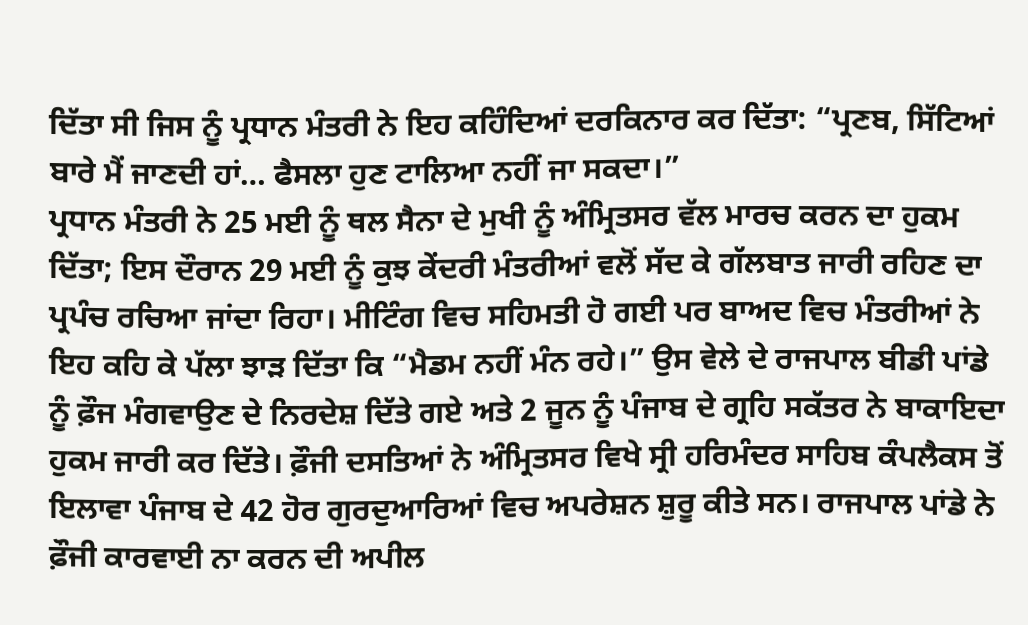ਦਿੱਤਾ ਸੀ ਜਿਸ ਨੂੰ ਪ੍ਰਧਾਨ ਮੰਤਰੀ ਨੇ ਇਹ ਕਹਿੰਦਿਆਂ ਦਰਕਿਨਾਰ ਕਰ ਦਿੱਤਾ: “ਪ੍ਰਣਬ, ਸਿੱਟਿਆਂ ਬਾਰੇ ਮੈਂ ਜਾਣਦੀ ਹਾਂ… ਫੈਸਲਾ ਹੁਣ ਟਾਲਿਆ ਨਹੀਂ ਜਾ ਸਕਦਾ।”
ਪ੍ਰਧਾਨ ਮੰਤਰੀ ਨੇ 25 ਮਈ ਨੂੰ ਥਲ ਸੈਨਾ ਦੇ ਮੁਖੀ ਨੂੰ ਅੰਮ੍ਰਿਤਸਰ ਵੱਲ ਮਾਰਚ ਕਰਨ ਦਾ ਹੁਕਮ ਦਿੱਤਾ; ਇਸ ਦੌਰਾਨ 29 ਮਈ ਨੂੰ ਕੁਝ ਕੇਂਦਰੀ ਮੰਤਰੀਆਂ ਵਲੋਂ ਸੱਦ ਕੇ ਗੱਲਬਾਤ ਜਾਰੀ ਰਹਿਣ ਦਾ ਪ੍ਰਪੰਚ ਰਚਿਆ ਜਾਂਦਾ ਰਿਹਾ। ਮੀਟਿੰਗ ਵਿਚ ਸਹਿਮਤੀ ਹੋ ਗਈ ਪਰ ਬਾਅਦ ਵਿਚ ਮੰਤਰੀਆਂ ਨੇ ਇਹ ਕਹਿ ਕੇ ਪੱਲਾ ਝਾੜ ਦਿੱਤਾ ਕਿ “ਮੈਡਮ ਨਹੀਂ ਮੰਨ ਰਹੇ।” ਉਸ ਵੇਲੇ ਦੇ ਰਾਜਪਾਲ ਬੀਡੀ ਪਾਂਡੇ ਨੂੰ ਫ਼ੌਜ ਮੰਗਵਾਉਣ ਦੇ ਨਿਰਦੇਸ਼ ਦਿੱਤੇ ਗਏ ਅਤੇ 2 ਜੂਨ ਨੂੰ ਪੰਜਾਬ ਦੇ ਗ੍ਰਹਿ ਸਕੱਤਰ ਨੇ ਬਾਕਾਇਦਾ ਹੁਕਮ ਜਾਰੀ ਕਰ ਦਿੱਤੇ। ਫ਼ੌਜੀ ਦਸਤਿਆਂ ਨੇ ਅੰਮ੍ਰਿਤਸਰ ਵਿਖੇ ਸ੍ਰੀ ਹਰਿਮੰਦਰ ਸਾਹਿਬ ਕੰਪਲੈਕਸ ਤੋਂ ਇਲਾਵਾ ਪੰਜਾਬ ਦੇ 42 ਹੋਰ ਗੁਰਦੁਆਰਿਆਂ ਵਿਚ ਅਪਰੇਸ਼ਨ ਸ਼ੁਰੂ ਕੀਤੇ ਸਨ। ਰਾਜਪਾਲ ਪਾਂਡੇ ਨੇ ਫ਼ੌਜੀ ਕਾਰਵਾਈ ਨਾ ਕਰਨ ਦੀ ਅਪੀਲ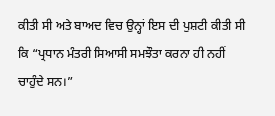ਕੀਤੀ ਸੀ ਅਤੇ ਬਾਅਦ ਵਿਚ ਉਨ੍ਹਾਂ ਇਸ ਦੀ ਪੁਸ਼ਟੀ ਕੀਤੀ ਸੀ ਕਿ “ਪ੍ਰਧਾਨ ਮੰਤਰੀ ਸਿਆਸੀ ਸਮਝੌਤਾ ਕਰਨਾ ਹੀ ਨਹੀਂ ਚਾਹੁੰਦੇ ਸਨ।”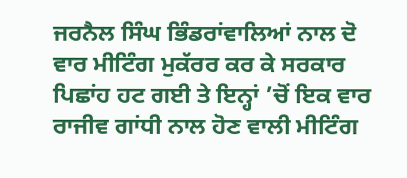ਜਰਨੈਲ ਸਿੰਘ ਭਿੰਡਰਾਂਵਾਲਿਆਂ ਨਾਲ ਦੋ ਵਾਰ ਮੀਟਿੰਗ ਮੁਕੱਰਰ ਕਰ ਕੇ ਸਰਕਾਰ ਪਿਛਾਂਹ ਹਟ ਗਈ ਤੇ ਇਨ੍ਹਾਂ ’ਚੋਂ ਇਕ ਵਾਰ ਰਾਜੀਵ ਗਾਂਧੀ ਨਾਲ ਹੋਣ ਵਾਲੀ ਮੀਟਿੰਗ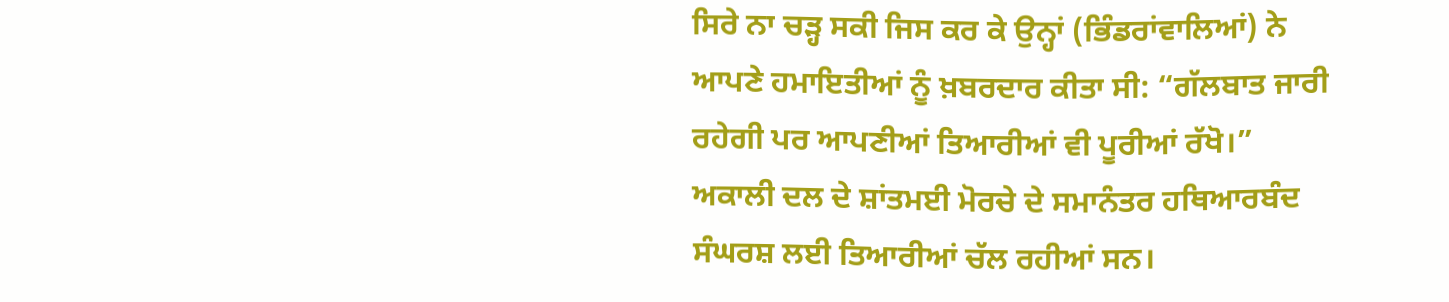ਸਿਰੇ ਨਾ ਚੜ੍ਹ ਸਕੀ ਜਿਸ ਕਰ ਕੇ ਉਨ੍ਹਾਂ (ਭਿੰਡਰਾਂਵਾਲਿਆਂ) ਨੇ ਆਪਣੇ ਹਮਾਇਤੀਆਂ ਨੂੰ ਖ਼ਬਰਦਾਰ ਕੀਤਾ ਸੀ: “ਗੱਲਬਾਤ ਜਾਰੀ ਰਹੇਗੀ ਪਰ ਆਪਣੀਆਂ ਤਿਆਰੀਆਂ ਵੀ ਪੂਰੀਆਂ ਰੱਖੋ।” ਅਕਾਲੀ ਦਲ ਦੇ ਸ਼ਾਂਤਮਈ ਮੋਰਚੇ ਦੇ ਸਮਾਨੰਤਰ ਹਥਿਆਰਬੰਦ ਸੰਘਰਸ਼ ਲਈ ਤਿਆਰੀਆਂ ਚੱਲ ਰਹੀਆਂ ਸਨ।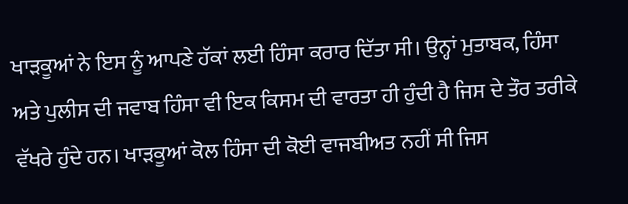ਖਾੜਕੂਆਂ ਨੇ ਇਸ ਨੂੰ ਆਪਣੇ ਹੱਕਾਂ ਲਈ ਹਿੰਸਾ ਕਰਾਰ ਦਿੱਤਾ ਸੀ। ਉਨ੍ਹਾਂ ਮੁਤਾਬਕ, ਹਿੰਸਾ ਅਤੇ ਪੁਲੀਸ ਦੀ ਜਵਾਬ ਹਿੰਸਾ ਵੀ ਇਕ ਕਿਸਮ ਦੀ ਵਾਰਤਾ ਹੀ ਹੁੰਦੀ ਹੈ ਜਿਸ ਦੇ ਤੌਰ ਤਰੀਕੇ ਵੱਖਰੇ ਹੁੰਦੇ ਹਨ। ਖਾੜਕੂਆਂ ਕੋਲ ਹਿੰਸਾ ਦੀ ਕੋਈ ਵਾਜਬੀਅਤ ਨਹੀਂ ਸੀ ਜਿਸ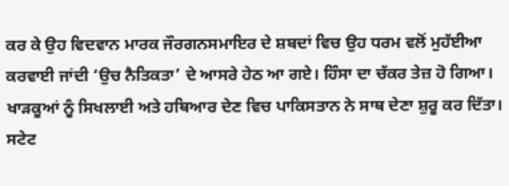ਕਰ ਕੇ ਉਹ ਵਿਦਵਾਨ ਮਾਰਕ ਜੌਰਗਨਸਮਾਇਰ ਦੇ ਸ਼ਬਦਾਂ ਵਿਚ ਉਹ ਧਰਮ ਵਲੋਂ ਮੁਹੱਈਆ ਕਰਵਾਈ ਜਾਂਦੀ ‘ਉਚ ਨੈਤਿਕਤਾ’ ਦੇ ਆਸਰੇ ਹੇਠ ਆ ਗਏ। ਹਿੰਸਾ ਦਾ ਚੱਕਰ ਤੇਜ਼ ਹੋ ਗਿਆ। ਖਾੜਕੂਆਂ ਨੂੰ ਸਿਖਲਾਈ ਅਤੇ ਹਥਿਆਰ ਦੇਣ ਵਿਚ ਪਾਕਿਸਤਾਨ ਨੇ ਸਾਥ ਦੇਣਾ ਸ਼ੁਰੂ ਕਰ ਦਿੱਤਾ। ਸਟੇਟ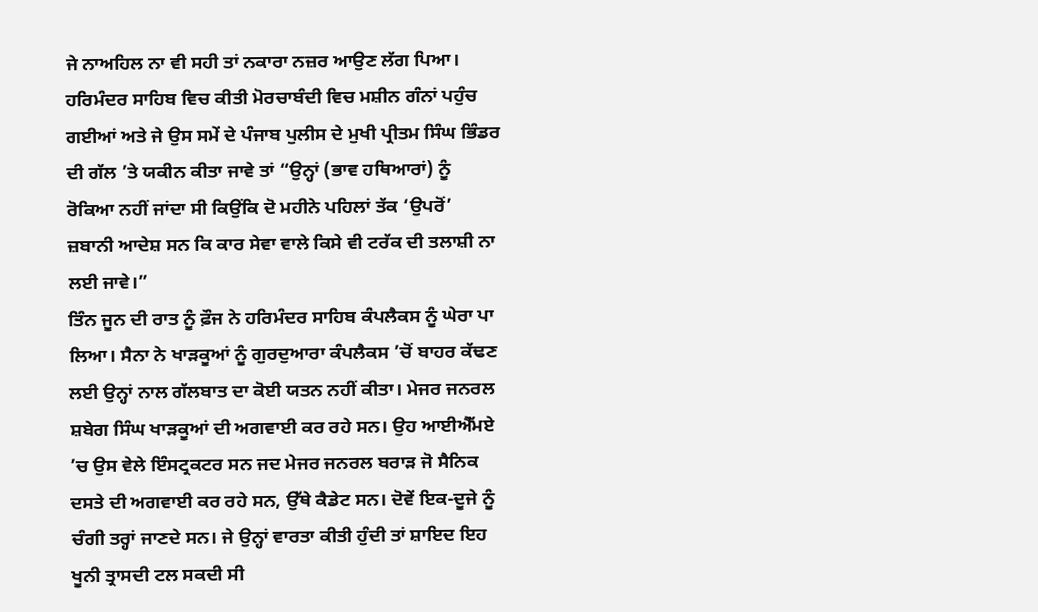ਜੇ ਨਾਅਹਿਲ ਨਾ ਵੀ ਸਹੀ ਤਾਂ ਨਕਾਰਾ ਨਜ਼ਰ ਆਉਣ ਲੱਗ ਪਿਆ। ਹਰਿਮੰਦਰ ਸਾਹਿਬ ਵਿਚ ਕੀਤੀ ਮੋਰਚਾਬੰਦੀ ਵਿਚ ਮਸ਼ੀਨ ਗੰਨਾਂ ਪਹੁੰਚ ਗਈਆਂ ਅਤੇ ਜੇ ਉਸ ਸਮੇਂ ਦੇ ਪੰਜਾਬ ਪੁਲੀਸ ਦੇ ਮੁਖੀ ਪ੍ਰੀਤਮ ਸਿੰਘ ਭਿੰਡਰ ਦੀ ਗੱਲ ’ਤੇ ਯਕੀਨ ਕੀਤਾ ਜਾਵੇ ਤਾਂ “ਉਨ੍ਹਾਂ (ਭਾਵ ਹਥਿਆਰਾਂ) ਨੂੰ ਰੋਕਿਆ ਨਹੀਂ ਜਾਂਦਾ ਸੀ ਕਿਉਂਕਿ ਦੋ ਮਹੀਨੇ ਪਹਿਲਾਂ ਤੱਕ ‘ਉਪਰੋਂ’ ਜ਼ਬਾਨੀ ਆਦੇਸ਼ ਸਨ ਕਿ ਕਾਰ ਸੇਵਾ ਵਾਲੇ ਕਿਸੇ ਵੀ ਟਰੱਕ ਦੀ ਤਲਾਸ਼ੀ ਨਾ ਲਈ ਜਾਵੇ।”
ਤਿੰਨ ਜੂਨ ਦੀ ਰਾਤ ਨੂੰ ਫ਼ੌਜ ਨੇ ਹਰਿਮੰਦਰ ਸਾਹਿਬ ਕੰਪਲੈਕਸ ਨੂੰ ਘੇਰਾ ਪਾ ਲਿਆ। ਸੈਨਾ ਨੇ ਖਾੜਕੂਆਂ ਨੂੰ ਗੁਰਦੁਆਰਾ ਕੰਪਲੈਕਸ ’ਚੋਂ ਬਾਹਰ ਕੱਢਣ ਲਈ ਉਨ੍ਹਾਂ ਨਾਲ ਗੱਲਬਾਤ ਦਾ ਕੋਈ ਯਤਨ ਨਹੀਂ ਕੀਤਾ। ਮੇਜਰ ਜਨਰਲ ਸ਼ਬੇਗ ਸਿੰਘ ਖਾੜਕੂਆਂ ਦੀ ਅਗਵਾਈ ਕਰ ਰਹੇ ਸਨ। ਉਹ ਆਈਐੱਮਏ ’ਚ ਉਸ ਵੇਲੇ ਇੰਸਟ੍ਰਕਟਰ ਸਨ ਜਦ ਮੇਜਰ ਜਨਰਲ ਬਰਾੜ ਜੋ ਸੈਨਿਕ ਦਸਤੇ ਦੀ ਅਗਵਾਈ ਕਰ ਰਹੇ ਸਨ, ਉੱਥੇ ਕੈਡੇਟ ਸਨ। ਦੋਵੇਂ ਇਕ-ਦੂਜੇ ਨੂੰ ਚੰਗੀ ਤਰ੍ਹਾਂ ਜਾਣਦੇ ਸਨ। ਜੇ ਉਨ੍ਹਾਂ ਵਾਰਤਾ ਕੀਤੀ ਹੁੰਦੀ ਤਾਂ ਸ਼ਾਇਦ ਇਹ ਖੂਨੀ ਤ੍ਰਾਸਦੀ ਟਲ ਸਕਦੀ ਸੀ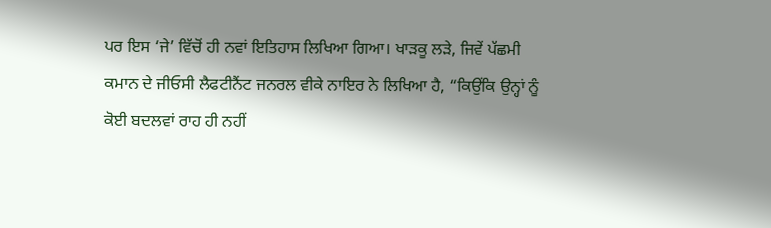ਪਰ ਇਸ ‘ਜੇ’ ਵਿੱਚੋਂ ਹੀ ਨਵਾਂ ਇਤਿਹਾਸ ਲਿਖਿਆ ਗਿਆ। ਖਾੜਕੂ ਲੜੇ, ਜਿਵੇਂ ਪੱਛਮੀ ਕਮਾਨ ਦੇ ਜੀਓਸੀ ਲੈਫਟੀਨੈਂਟ ਜਨਰਲ ਵੀਕੇ ਨਾਇਰ ਨੇ ਲਿਖਿਆ ਹੈ, “ਕਿਉਂਕਿ ਉਨ੍ਹਾਂ ਨੂੰ ਕੋਈ ਬਦਲਵਾਂ ਰਾਹ ਹੀ ਨਹੀਂ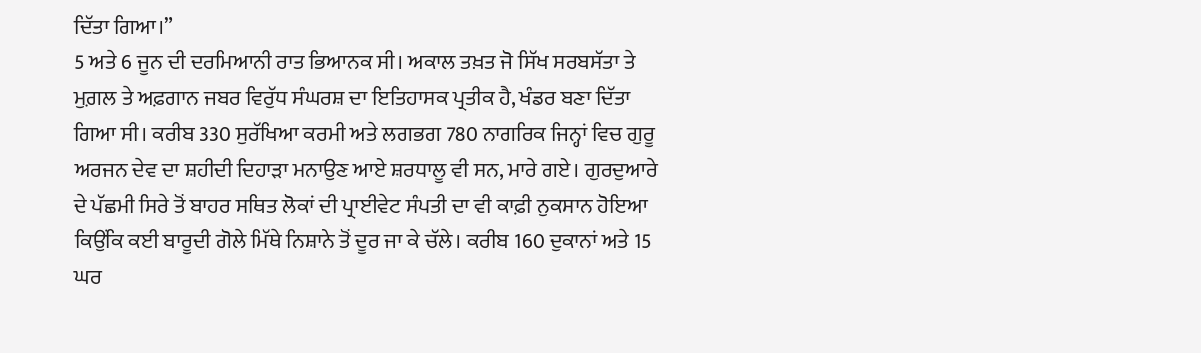ਦਿੱਤਾ ਗਿਆ।”
5 ਅਤੇ 6 ਜੂਨ ਦੀ ਦਰਮਿਆਨੀ ਰਾਤ ਭਿਆਨਕ ਸੀ। ਅਕਾਲ ਤਖ਼ਤ ਜੋ ਸਿੱਖ ਸਰਬਸੱਤਾ ਤੇ ਮੁਗ਼ਲ ਤੇ ਅਫ਼ਗਾਨ ਜਬਰ ਵਿਰੁੱਧ ਸੰਘਰਸ਼ ਦਾ ਇਤਿਹਾਸਕ ਪ੍ਰਤੀਕ ਹੈ, ਖੰਡਰ ਬਣਾ ਦਿੱਤਾ ਗਿਆ ਸੀ। ਕਰੀਬ 330 ਸੁਰੱਖਿਆ ਕਰਮੀ ਅਤੇ ਲਗਭਗ 780 ਨਾਗਰਿਕ ਜਿਨ੍ਹਾਂ ਵਿਚ ਗੁਰੂ ਅਰਜਨ ਦੇਵ ਦਾ ਸ਼ਹੀਦੀ ਦਿਹਾੜਾ ਮਨਾਉਣ ਆਏ ਸ਼ਰਧਾਲੂ ਵੀ ਸਨ, ਮਾਰੇ ਗਏ। ਗੁਰਦੁਆਰੇ ਦੇ ਪੱਛਮੀ ਸਿਰੇ ਤੋਂ ਬਾਹਰ ਸਥਿਤ ਲੋਕਾਂ ਦੀ ਪ੍ਰਾਈਵੇਟ ਸੰਪਤੀ ਦਾ ਵੀ ਕਾਫ਼ੀ ਨੁਕਸਾਨ ਹੋਇਆ ਕਿਉਂਕਿ ਕਈ ਬਾਰੂਦੀ ਗੋਲੇ ਮਿੱਥੇ ਨਿਸ਼ਾਨੇ ਤੋਂ ਦੂਰ ਜਾ ਕੇ ਚੱਲੇ। ਕਰੀਬ 160 ਦੁਕਾਨਾਂ ਅਤੇ 15 ਘਰ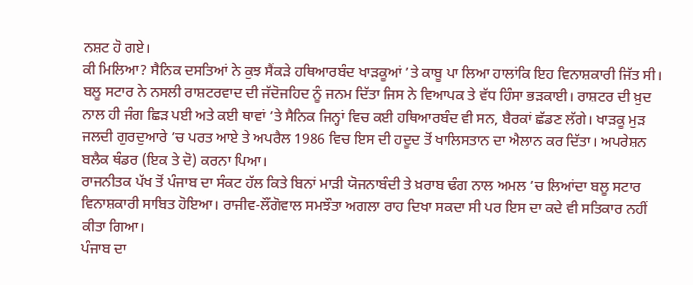ਨਸ਼ਟ ਹੋ ਗਏ।
ਕੀ ਮਿਲਿਆ? ਸੈਨਿਕ ਦਸਤਿਆਂ ਨੇ ਕੁਝ ਸੈਂਕੜੇ ਹਥਿਆਰਬੰਦ ਖਾੜਕੂਆਂ ’ਤੇ ਕਾਬੂ ਪਾ ਲਿਆ ਹਾਲਾਂਕਿ ਇਹ ਵਿਨਾਸ਼ਕਾਰੀ ਜਿੱਤ ਸੀ। ਬਲੂ ਸਟਾਰ ਨੇ ਨਸਲੀ ਰਾਸ਼ਟਰਵਾਦ ਦੀ ਜੱਦੋਜਹਿਦ ਨੂੰ ਜਨਮ ਦਿੱਤਾ ਜਿਸ ਨੇ ਵਿਆਪਕ ਤੇ ਵੱਧ ਹਿੰਸਾ ਭੜਕਾਈ। ਰਾਸ਼ਟਰ ਦੀ ਖ਼ੁਦ ਨਾਲ ਹੀ ਜੰਗ ਛਿੜ ਪਈ ਅਤੇ ਕਈ ਥਾਵਾਂ ’ਤੇ ਸੈਨਿਕ ਜਿਨ੍ਹਾਂ ਵਿਚ ਕਈ ਹਥਿਆਰਬੰਦ ਵੀ ਸਨ, ਬੈਰਕਾਂ ਛੱਡਣ ਲੱਗੇ। ਖਾੜਕੂ ਮੁੜ ਜਲਦੀ ਗੁਰਦੁਆਰੇ ’ਚ ਪਰਤ ਆਏ ਤੇ ਅਪਰੈਲ 1986 ਵਿਚ ਇਸ ਦੀ ਹਦੂਦ ਤੋਂ ਖਾਲਿਸਤਾਨ ਦਾ ਐਲਾਨ ਕਰ ਦਿੱਤਾ। ਅਪਰੇਸ਼ਨ ਬਲੈਕ ਥੰਡਰ (ਇਕ ਤੇ ਦੋ) ਕਰਨਾ ਪਿਆ।
ਰਾਜਨੀਤਕ ਪੱਖ ਤੋਂ ਪੰਜਾਬ ਦਾ ਸੰਕਟ ਹੱਲ ਕਿਤੇ ਬਿਨਾਂ ਮਾੜੀ ਯੋਜਨਾਬੰਦੀ ਤੇ ਖ਼ਰਾਬ ਢੰਗ ਨਾਲ ਅਮਲ ’ਚ ਲਿਆਂਦਾ ਬਲੂ ਸਟਾਰ ਵਿਨਾਸ਼ਕਾਰੀ ਸਾਬਿਤ ਹੋਇਆ। ਰਾਜੀਵ-ਲੌਂਗੋਵਾਲ ਸਮਝੌਤਾ ਅਗਲਾ ਰਾਹ ਦਿਖਾ ਸਕਦਾ ਸੀ ਪਰ ਇਸ ਦਾ ਕਦੇ ਵੀ ਸਤਿਕਾਰ ਨਹੀਂ ਕੀਤਾ ਗਿਆ।
ਪੰਜਾਬ ਦਾ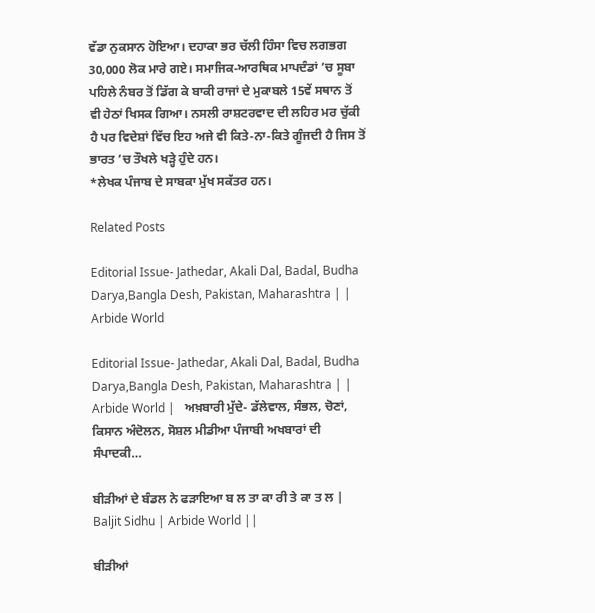ਵੱਡਾ ਨੁਕਸਾਨ ਹੋਇਆ। ਦਹਾਕਾ ਭਰ ਚੱਲੀ ਹਿੰਸਾ ਵਿਚ ਲਗਭਗ 30,000 ਲੋਕ ਮਾਰੇ ਗਏ। ਸਮਾਜਿਕ-ਆਰਥਿਕ ਮਾਪਦੰਡਾਂ ’ਚ ਸੂਬਾ ਪਹਿਲੇ ਨੰਬਰ ਤੋਂ ਡਿੱਗ ਕੇ ਬਾਕੀ ਰਾਜਾਂ ਦੇ ਮੁਕਾਬਲੇ 15ਵੇਂ ਸਥਾਨ ਤੋਂ ਵੀ ਹੇਠਾਂ ਖਿਸਕ ਗਿਆ। ਨਸਲੀ ਰਾਸ਼ਟਰਵਾਦ ਦੀ ਲਹਿਰ ਮਰ ਚੁੱਕੀ ਹੈ ਪਰ ਵਿਦੇਸ਼ਾਂ ਵਿੱਚ ਇਹ ਅਜੇ ਵੀ ਕਿਤੇ-ਨਾ-ਕਿਤੇ ਗੂੰਜਦੀ ਹੈ ਜਿਸ ਤੋਂ ਭਾਰਤ ’ਚ ਤੌਖਲੇ ਖੜ੍ਹੇ ਹੁੰਦੇ ਹਨ।
*ਲੇਖਕ ਪੰਜਾਬ ਦੇ ਸਾਬਕਾ ਮੁੱਖ ਸਕੱਤਰ ਹਨ।

Related Posts

Editorial Issue- Jathedar, Akali Dal, Badal, Budha Darya,Bangla Desh, Pakistan, Maharashtra | | Arbide World

Editorial Issue- Jathedar, Akali Dal, Badal, Budha Darya,Bangla Desh, Pakistan, Maharashtra | | Arbide World |   ਅਖ਼ਬਾਰੀ ਮੁੱਦੇ- ਡੱਲੇਵਾਲ, ਸੰਭਲ, ਚੋਣਾਂ, ਕਿਸਾਨ ਅੰਦੋਲਨ, ਸੋਸ਼ਲ ਮੀਡੀਆ ਪੰਜਾਬੀ ਅਖਬਾਰਾਂ ਦੀ ਸੰਪਾਦਕੀ…

ਬੀੜੀਆਂ ਦੇ ਬੰਡਲ ਨੇ ਫੜਾਇਆ ਬ ਲ ਤਾ ਕਾ ਰੀ ਤੇ ਕਾ ਤ ਲ | Baljit Sidhu | Arbide World ||

ਬੀੜੀਆਂ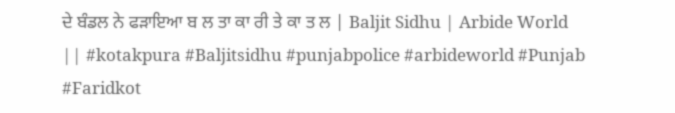ਦੇ ਬੰਡਲ ਨੇ ਫੜਾਇਆ ਬ ਲ ਤਾ ਕਾ ਰੀ ਤੇ ਕਾ ਤ ਲ | Baljit Sidhu | Arbide World || #kotakpura #Baljitsidhu #punjabpolice #arbideworld #Punjab #Faridkot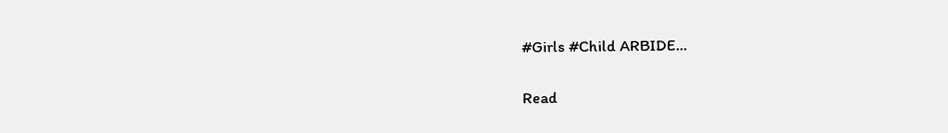#Girls #Child ARBIDE…

Read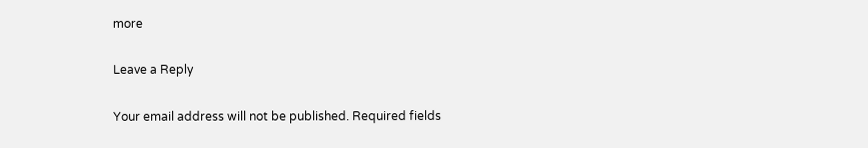more

Leave a Reply

Your email address will not be published. Required fields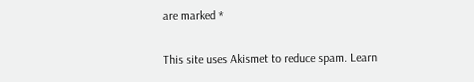are marked *

This site uses Akismet to reduce spam. Learn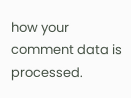how your comment data is processed.